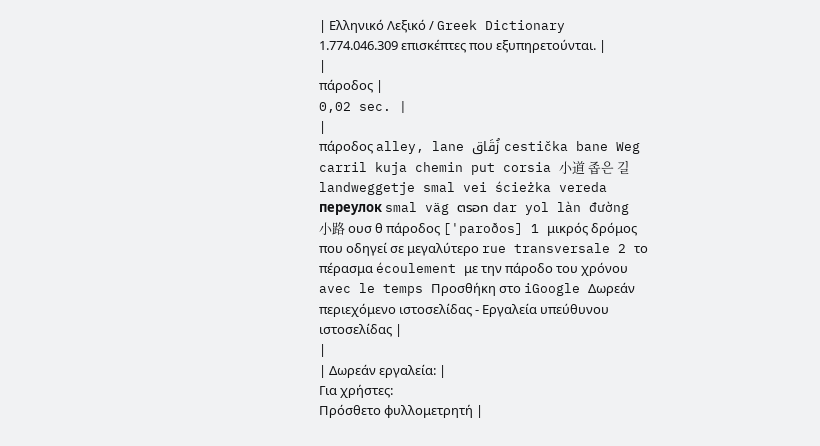| Ελληνικό Λεξικό / Greek Dictionary 1.774.046.309 επισκέπτες που εξυπηρετούνται. |
|
πάροδος |
0,02 sec. |
|
πάροδος alley, lane زُقَاق cestička bane Weg carril kuja chemin put corsia 小道 좁은 길 landweggetje smal vei ścieżka vereda переулок smal väg ตรอก dar yol làn đường 小路 ουσ θ πάροδος ['paroðos] 1 μικρός δρόμος που οδηγεί σε μεγαλύτερο rue transversale 2 το πέρασμα écoulement με την πάροδο του χρόνου avec le temps Προσθήκη στο iGoogle Δωρεάν περιεχόμενο ιστοσελίδας - Εργαλεία υπεύθυνου ιστοσελίδας |
|
| Δωρεάν εργαλεία: |
Για χρήστες:
Πρόσθετο φυλλομετρητή |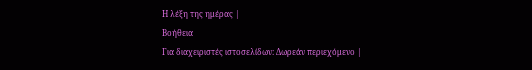Η λέξη της ημέρας |
Βοήθεια
Για διαχειριστές ιστοσελίδων: Δωρεάν περιεχόμενο |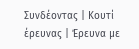Συνδέοντας | Κουτί έρευνας | Έρευνα με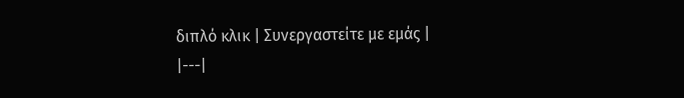διπλό κλικ | Συνεργαστείτε με εμάς |
|---|